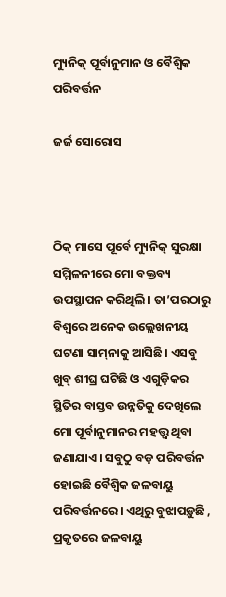ମ୍ୟୁନିକ୍‌ ପୂର୍ବାନୁମାନ ଓ ବୈଶ୍ୱିକ ପରିବର୍ତ୍ତନ

ଜର୍ଜ ସୋରୋସ



ଠିକ୍‌ ମାସେ ପୂର୍ବେ ମ୍ୟୁନିକ୍‌ ସୁରକ୍ଷା ସମ୍ମିଳନୀରେ ମୋ ବକ୍ତବ୍ୟ ଉପସ୍ଥାପନ କରିଥିଲି। ତା’ପରଠାରୁ ବିଶ୍ୱରେ ଅନେକ ଉଲ୍ଲେଖନୀୟ ଘଟଣା ସାମ୍‌ନାକୁ ଆସିଛି। ଏସବୁ ଖୁବ୍‌ ଶୀଘ୍ର ଘଟିଛି ଓ ଏଗୁଡ଼ିକର ସ୍ଥିତିର ବାସ୍ତବ ଉନ୍ନତିକୁ ଦେଖିଲେ ମୋ ପୂର୍ବାନୁମାନର ମହତ୍ତ୍ୱ ଥିବା ଜଣାଯାଏ। ସବୁଠୁ ବଡ଼ ପରିବର୍ତ୍ତନ ହୋଇଛି ବୈଶ୍ୱିକ ଜଳବାୟୁ ପରିବର୍ତ୍ତନରେ। ଏଥିରୁ ବୁଝାପଡ଼ୁଛି , ପ୍ରକୃତରେ ଜଳବାୟୁ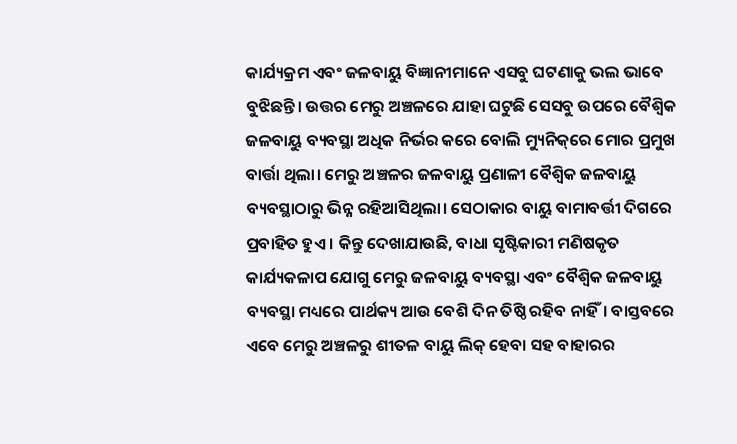କାର୍ଯ୍ୟକ୍ରମ ଏବଂ ଜଳବାୟୁ ବିଜ୍ଞାନୀମାନେ ଏସବୁ ଘଟଣାକୁ ଭଲ ଭାବେ ବୁଝିଛନ୍ତି। ଉତ୍ତର ମେରୁ ଅଞ୍ଚଳରେ ଯାହା ଘଟୁଛି ସେସବୁ ଉପରେ ବୈଶ୍ୱିକ ଜଳବାୟୁ ବ୍ୟବସ୍ଥା ଅଧିକ ନିର୍ଭର କରେ ବୋଲି ମ୍ୟୁନିକ୍‌ରେ ମୋର ପ୍ରମୁଖ ବାର୍ତ୍ତା ଥିଲା। ମେରୁ ଅଞ୍ଚଳର ଜଳବାୟୁ ପ୍ରଣାଳୀ ବୈଶ୍ୱିକ ଜଳବାୟୁ ବ୍ୟବସ୍ଥାଠାରୁ ଭିନ୍ନ ରହିଆସିଥିଲା। ସେଠାକାର ବାୟୁ ବାମାବର୍ତ୍ତୀ ଦିଗରେ ପ୍ରବାହିତ ହୁଏ । କିନ୍ତୁ ଦେଖାଯାଉଛି, ବାଧା ସୃଷ୍ଟିକାରୀ ମଣିଷକୃତ କାର୍ଯ୍ୟକଳାପ ଯୋଗୁ ମେରୁ ଜଳବାୟୁ ବ୍ୟବସ୍ଥା ଏବଂ ବୈଶ୍ୱିକ ଜଳବାୟୁ ବ୍ୟବସ୍ଥା ମଧ୍ୟରେ ପାର୍ଥକ୍ୟ ଆଉ ବେଶି ଦିନ ତିଷ୍ଠି ରହିବ ନାହିଁ। ବାସ୍ତବରେ ଏବେ ମେରୁ ଅଞ୍ଚଳରୁ ଶୀତଳ ବାୟୁ ଲିକ୍‌ ହେବା ସହ ବାହାରର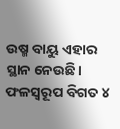ଉଷ୍ମ ବାୟୁ ଏହାର ସ୍ଥାନ ନେଉଛି। ଫଳସ୍ବରୂପ ବିଗତ ୪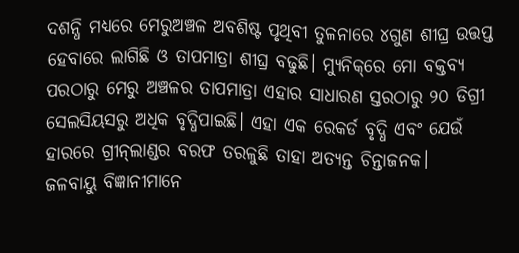ଦଶନ୍ଧି ମଧ୍ୟରେ ମେରୁଅଞ୍ଚଳ ଅବଶିଷ୍ଟ ପୃଥିବୀ ତୁଳନାରେ ୪ଗୁଣ ଶୀଘ୍ର ଉତ୍ତପ୍ତ ହେବାରେ ଲାଗିଛି ଓ ତାପମାତ୍ରା ଶୀଘ୍ର ବଢୁଛି। ମ୍ୟୁନିକ୍‌ରେ ମୋ ବକ୍ତବ୍ୟ ପରଠାରୁ ମେରୁ ଅଞ୍ଚଳର ତାପମାତ୍ରା ଏହାର ସାଧାରଣ ସ୍ତରଠାରୁ ୨୦ ଡିଗ୍ରୀ ସେଲସିୟସରୁ ଅଧିକ ବୃଦ୍ଧିପାଇଛି। ଏହା ଏକ ରେକର୍ଡ ବୃଦ୍ଧି ଏବଂ ଯେଉଁ ହାରରେ ଗ୍ରୀନ୍‌ଲାଣ୍ଡର ବରଫ ତରଳୁଛି ତାହା ଅତ୍ୟନ୍ତ ଚିନ୍ତାଜନକ।
ଜଳବାୟୁ ବିଜ୍ଞାନୀମାନେ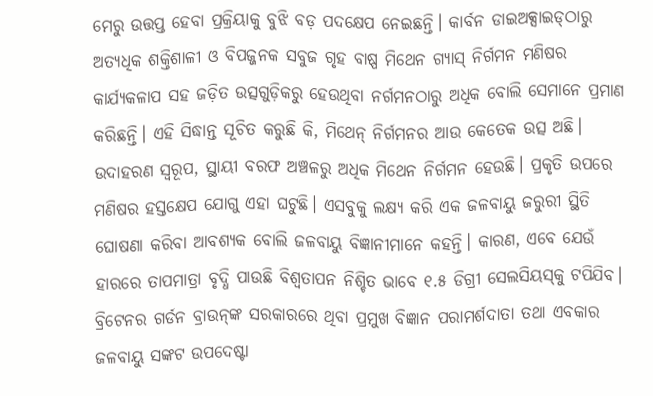ମେରୁ ଉତ୍ତପ୍ତ ହେବା ପ୍ରକ୍ରିୟାକୁ ବୁଝି ବଡ଼ ପଦକ୍ଷେପ ନେଇଛନ୍ତି। କାର୍ବନ ଡାଇଅକ୍ସାଇଡ୍‌ଠାରୁ ଅତ୍ୟଧିକ ଶକ୍ତିଶାଳୀ ଓ ବିପଜ୍ଜନକ ସବୁଜ ଗୃହ ବାଷ୍ପ ମିଥେନ ଗ୍ୟାସ୍‌ ନିର୍ଗମନ ମଣିଷର କାର୍ଯ୍ୟକଳାପ ସହ ଜଡ଼ିତ ଉତ୍ସଗୁଡ଼ିକରୁ ହେଉଥିବା ନର୍ଗମନଠାରୁ ଅଧିକ ବୋଲି ସେମାନେ ପ୍ରମାଣ କରିଛନ୍ତି। ଏହି ସିଦ୍ଧାନ୍ତ ସୂଚିତ କରୁଛି କି, ମିଥେନ୍‌ ନିର୍ଗମନର ଆଉ କେତେକ ଉତ୍ସ ଅଛି। ଉଦାହରଣ ସ୍ବରୂପ, ସ୍ଥାୟୀ ବରଫ ଅଞ୍ଚଳରୁ ଅଧିକ ମିଥେନ ନିର୍ଗମନ ହେଉଛି। ପ୍ରକୃତି ଉପରେ ମଣିଷର ହସ୍ତକ୍ଷେପ ଯୋଗୁ ଏହା ଘଟୁଛି। ଏସବୁକୁ ଲକ୍ଷ୍ୟ କରି ଏକ ଜଳବାୟୁ ଜରୁରୀ ସ୍ଥିତି ଘୋଷଣା କରିବା ଆବଶ୍ୟକ ବୋଲି ଜଳବାୟୁ ବିଜ୍ଞାନୀମାନେ କହନ୍ତି। କାରଣ, ଏବେ ଯେଉଁ ହାରରେ ତାପମାତ୍ରା ବୃଦ୍ଧି ପାଉଛି ବିଶ୍ୱତାପନ ନିଶ୍ଚିତ ଭାବେ ୧.୫ ଡିଗ୍ରୀ ସେଲସିୟସ୍‌କୁ ଟପିଯିବ। ବ୍ରିଟେନର ଗର୍ଡନ ବ୍ରାଉନ୍‌ଙ୍କ ସରକାରରେ ଥିବା ପ୍ରମୁଖ ବିଜ୍ଞାନ ପରାମର୍ଶଦାତା ତଥା ଏବକାର ଜଳବାୟୁ ସଙ୍କଟ ଉପଦେଷ୍ଟା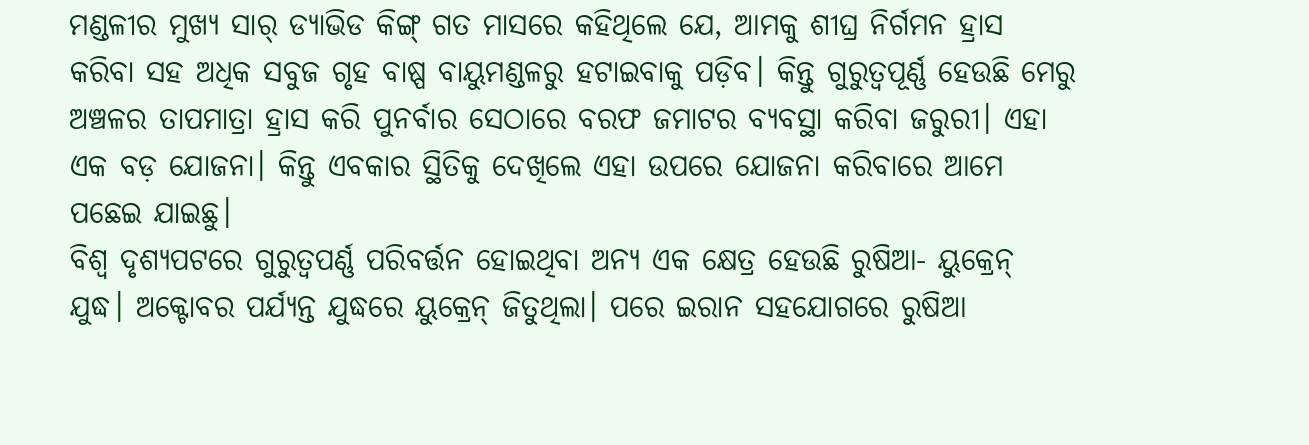ମଣ୍ଡଳୀର ମୁଖ୍ୟ ସାର୍‌ ଡ୍ୟାଭିଡ କିଙ୍ଗ୍‌ ଗତ ମାସରେ କହିଥିଲେ ଯେ, ଆମକୁ ଶୀଘ୍ର ନିର୍ଗମନ ହ୍ରାସ କରିବା ସହ ଅଧିକ ସବୁଜ ଗୃହ ବାଷ୍ପ ବାୟୁମଣ୍ଡଳରୁ ହଟାଇବାକୁ ପଡ଼ିବ। କିନ୍ତୁ ଗୁରୁତ୍ୱପୂର୍ଣ୍ଣ ହେଉଛି ମେରୁ ଅଞ୍ଚଳର ତାପମାତ୍ରା ହ୍ରାସ କରି ପୁନର୍ବାର ସେଠାରେ ବରଫ ଜମାଟର ବ୍ୟବସ୍ଥା କରିବା ଜରୁରୀ। ଏହା ଏକ ବଡ଼ ଯୋଜନା। କିନ୍ତୁ ଏବକାର ସ୍ଥିତିକୁ ଦେଖିଲେ ଏହା ଉପରେ ଯୋଜନା କରିବାରେ ଆମେ ପଛେଇ ଯାଇଛୁ।
ବିଶ୍ୱ ଦୃଶ୍ୟପଟରେ ଗୁରୁତ୍ୱପର୍ଣ୍ଣ ପରିବର୍ତ୍ତନ ହୋଇଥିବା ଅନ୍ୟ ଏକ କ୍ଷେତ୍ର ହେଉଛି ରୁଷିଆ- ୟୁକ୍ରେନ୍‌ ଯୁଦ୍ଧ। ଅକ୍ଟୋବର ପର୍ଯ୍ୟନ୍ତ ଯୁଦ୍ଧରେ ୟୁକ୍ରେନ୍‌ ଜିତୁଥିଲା। ପରେ ଇରାନ ସହଯୋଗରେ ରୁଷିଆ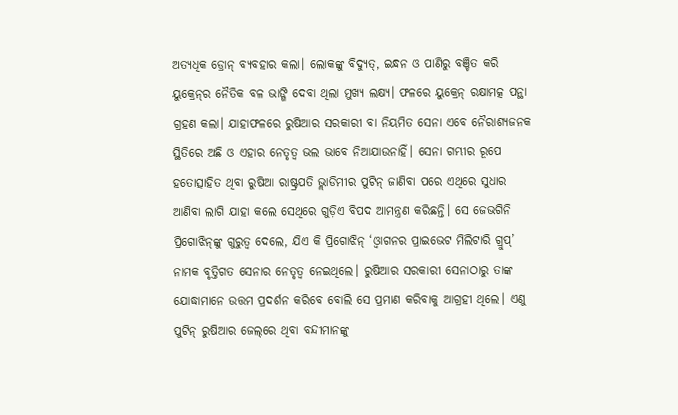ଅତ୍ୟଧିକ ଡ୍ରୋନ୍‌ ବ୍ୟବହାର କଲା। ଲୋକଙ୍କୁ ବିଦ୍ୟୁତ୍‌, ଇନ୍ଧନ ଓ ପାଣିରୁ ବଞ୍ଚିତ କରି ୟୁକ୍ରେନ୍‌ର ନୈତିକ ବଳ ଭାଙ୍ଗି ଦେବା ଥିଲା ମୁଖ୍ୟ ଲକ୍ଷ୍ୟ। ଫଳରେ ୟୁକ୍ରେନ୍‌ ରକ୍ଷାମତ୍କ ପନ୍ଥା ଗ୍ରହଣ କଲା। ଯାହାଫଳରେ ରୁଷିଆର ସରକାରୀ ବା ନିୟମିତ ସେନା ଏବେ ନୈରାଶ୍ୟଜନକ ସ୍ଥିତିରେ ଅଛି ଓ ଏହାର ନେତୃତ୍ୱ ଭଲ ଭାବେ ନିଆଯାଉନାହିଁ। ସେନା ଗମ୍ଭୀର ରୂପେ ହତୋତ୍ସାହିତ ଥିବା ରୁଷିଆ ରାଷ୍ଟ୍ରପତି ଭ୍ଲାଡିମୀର ପୁଟିନ୍‌ ଜାଣିବା ପରେ ଏଥିରେ ସୁଧାର ଆଣିବା ଲାଗି ଯାହା କଲେ ସେଥିରେ ଗୁଡ଼ିଏ ବିପଦ ଆମନ୍ତ୍ରଣ କରିଛନ୍ତି। ସେ ଜେଭଗିନି ପ୍ରିଗୋଝିନ୍‌ଙ୍କୁ ଗୁରୁତ୍ୱ ଦେଲେ, ଯିଏ କି ପ୍ରିଗୋଝିନ୍‌ ‘ଓ୍ବାଗନର ପ୍ରାଇଭେଟ ମିଲିଟାରି ଗ୍ରୁପ୍‌’ ନାମକ ବୃତ୍ତିଗତ ସେନାର ନେତୃତ୍ୱ ନେଇଥିଲେ। ରୁଷିଆର ସରକାରୀ ସେନାଠାରୁ ତାଙ୍କ ଯୋଦ୍ଧାମାନେ ଉତ୍ତମ ପ୍ରଦର୍ଶନ କରିବେ ବୋଲି ସେ ପ୍ରମାଣ କରିବାକୁ ଆଗ୍ରହୀ ଥିଲେ। ଏଣୁ ପୁଟିନ୍‌ ରୁଷିଆର ଜେଲ୍‌ରେ ଥିବା ବନ୍ଦୀମାନଙ୍କୁ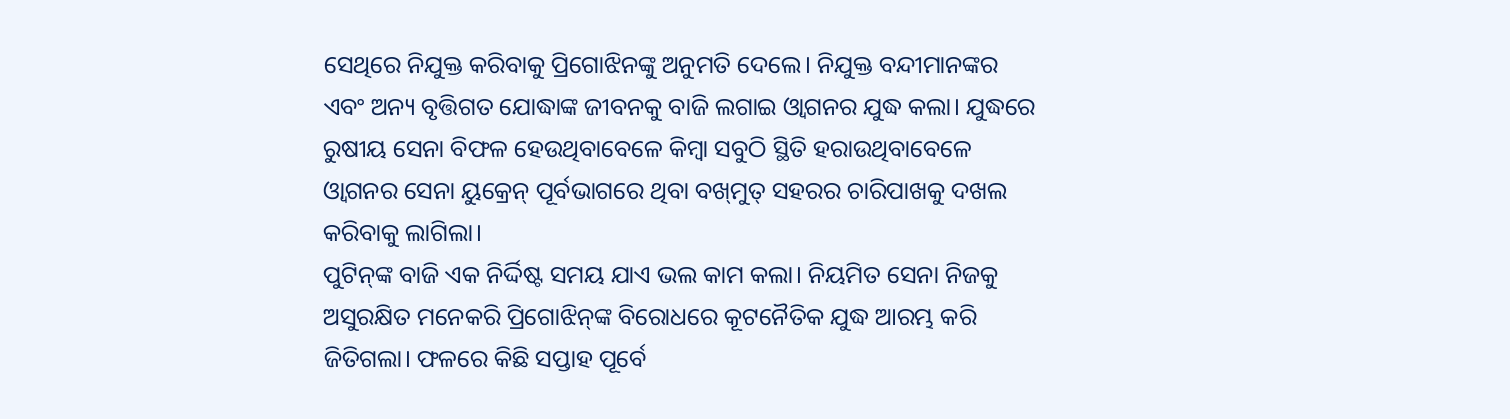ସେଥିରେ ନିଯୁକ୍ତ କରିବାକୁ ପ୍ରିଗୋଝିନଙ୍କୁ ଅନୁମତି ଦେଲେ। ନିଯୁକ୍ତ ବନ୍ଦୀମାନଙ୍କର ଏବଂ ଅନ୍ୟ ବୃତ୍ତିଗତ ଯୋଦ୍ଧାଙ୍କ ଜୀବନକୁ ବାଜି ଲଗାଇ ଓ୍ବାଗନର ଯୁଦ୍ଧ କଲା। ଯୁଦ୍ଧରେ ରୁଷୀୟ ସେନା ବିଫଳ ହେଉଥିବାବେଳେ କିମ୍ବା ସବୁଠି ସ୍ଥିତି ହରାଉଥିବାବେଳେ ଓ୍ବାଗନର ସେନା ୟୁକ୍ରେନ୍‌ ପୂର୍ବଭାଗରେ ଥିବା ବଖ୍‌ମୁତ୍‌ ସହରର ଚାରିପାଖକୁ ଦଖଲ କରିବାକୁ ଲାଗିଲା।
ପୁଟିନ୍‌ଙ୍କ ବାଜି ଏକ ନିର୍ଦ୍ଦିଷ୍ଟ ସମୟ ଯାଏ ଭଲ କାମ କଲା। ନିୟମିତ ସେନା ନିଜକୁ ଅସୁରକ୍ଷିତ ମନେକରି ପ୍ରିଗୋଝିନ୍‌ଙ୍କ ବିରୋଧରେ କୂଟନୈତିକ ଯୁଦ୍ଧ ଆରମ୍ଭ କରି ଜିତିଗଲା। ଫଳରେ କିଛି ସପ୍ତାହ ପୂର୍ବେ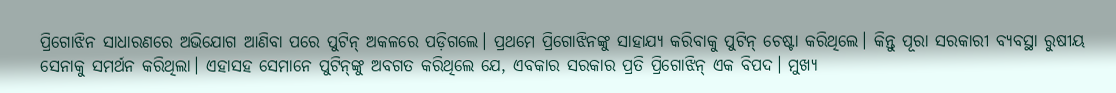ପ୍ରିଗୋଝିନ ସାଧାରଣରେ ଅଭିଯୋଗ ଆଣିବା ପରେ ପୁଟିନ୍‌ ଅକଳରେ ପଡ଼ିଗଲେ। ପ୍ରଥମେ ପ୍ରିଗୋଝିନଙ୍କୁ ସାହାଯ୍ୟ କରିବାକୁ ପୁଟିନ୍‌ ଚେଷ୍ଟା କରିଥିଲେ। କିନ୍ତୁ ପୂରା ସରକାରୀ ବ୍ୟବସ୍ଥା ରୁଷୀୟ ସେନାକୁ ସମର୍ଥନ କରିଥିଲା। ଏହାସହ ସେମାନେ ପୁଟିନ୍‌ଙ୍କୁ ଅବଗତ କରିଥିଲେ ଯେ, ଏବକାର ସରକାର ପ୍ରତି ପ୍ରିଗୋଝିନ୍‌ ଏକ ବିପଦ। ମୁଖ୍ୟ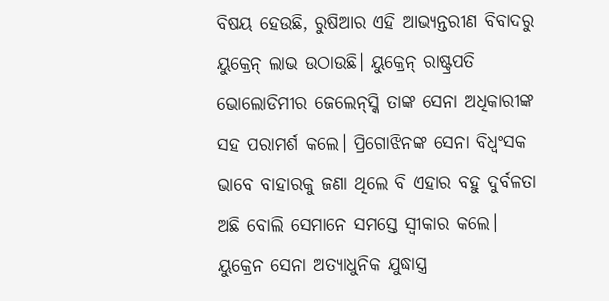ବିଷୟ ହେଉଛି, ରୁଷିଆର ଏହି ଆଭ୍ୟନ୍ତରୀଣ ବିବାଦରୁ ୟୁକ୍ରେନ୍‌ ଲାଭ ଉଠାଉଛି। ୟୁକ୍ରେନ୍‌ ରାଷ୍ଟ୍ରପତି ଭୋଲୋଡିମୀର ଜେଲେନ୍‌ସ୍କି ତାଙ୍କ ସେନା ଅଧିକାରୀଙ୍କ ସହ ପରାମର୍ଶ କଲେ। ପ୍ରିଗୋଝିନଙ୍କ ସେନା ବିଧ୍ୱଂସକ ଭାବେ ବାହାରକୁ ଜଣା ଥିଲେ ବି ଏହାର ବହୁ ଦୁର୍ବଳତା ଅଛି ବୋଲି ସେମାନେ ସମସ୍ତେ ସ୍ବୀକାର କଲେ। ୟୁକ୍ରେନ ସେନା ଅତ୍ୟାଧୁନିକ ଯୁଦ୍ଧାସ୍ତ୍ର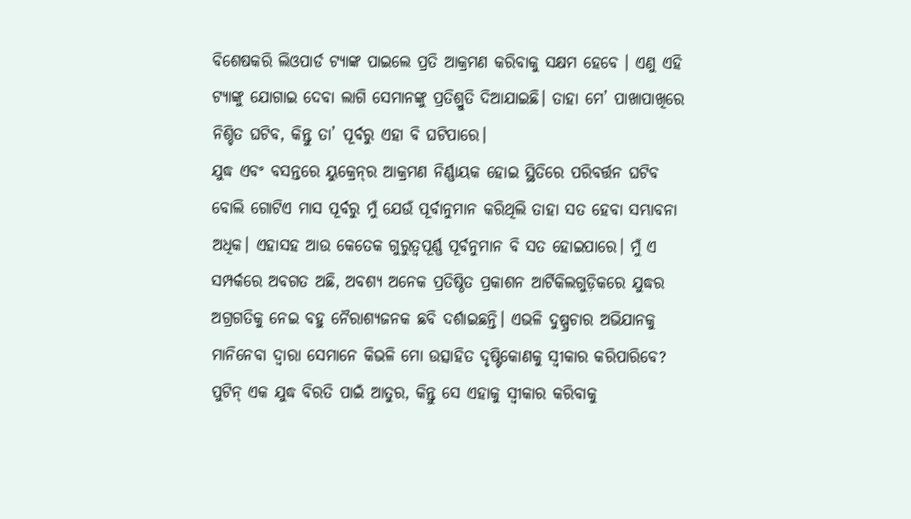ବିଶେଷକରି ଲିଓପାର୍ଡ ଟ୍ୟାଙ୍କ ପାଇଲେ ପ୍ରତି ଆକ୍ରମଣ କରିବାକୁ ସକ୍ଷମ ହେବେ । ଏଣୁ ଏହି ଟ୍ୟାଙ୍କୁ ଯୋଗାଇ ଦେବା ଲାଗି ସେମାନଙ୍କୁ ପ୍ରତିଶ୍ରୁତି ଦିଆଯାଇଛି। ତାହା ମେ’ ପାଖାପାଖିରେ ନିଶ୍ଚିତ ଘଟିବ, କିନ୍ତୁ ତା’ ପୂର୍ବରୁ ଏହା ବି ଘଟିପାରେ।
ଯୁଦ୍ଧ ଏବଂ ବସନ୍ତରେ ୟୁକ୍ରେନ୍‌ର ଆକ୍ରମଣ ନିର୍ଣ୍ଣାୟକ ହୋଇ ସ୍ଥିତିରେ ପରିବର୍ତ୍ତନ ଘଟିବ ବୋଲି ଗୋଟିଏ ମାସ ପୂର୍ବରୁ ମୁଁ ଯେଉଁ ପୂର୍ବାନୁମାନ କରିଥିଲି ତାହା ସତ ହେବା ସମ୍ଭାବନା ଅଧିକ। ଏହାସହ ଆଉ କେତେକ ଗୁରୁତ୍ୱପୂର୍ଣ୍ଣ ପୂର୍ବନୁମାନ ବି ସତ ହୋଇପାରେ। ମୁଁ ଏ ସମ୍ପର୍କରେ ଅବଗତ ଅଛି, ଅବଶ୍ୟ ଅନେକ ପ୍ରତିଷ୍ଠିତ ପ୍ରକାଶନ ଆର୍ଟିକିଲଗୁଡ଼ିକରେ ଯୁଦ୍ଧର ଅଗ୍ରଗତିକୁ ନେଇ ବହୁ ନୈରାଶ୍ୟଜନକ ଛବି ଦର୍ଶାଇଛନ୍ତି। ଏଭଳି ଦୁଷ୍ପ୍ରଚାର ଅଭିଯାନକୁ ମାନିନେବା ଦ୍ୱାରା ସେମାନେ କିଭଳି ମୋ ଉତ୍ସାହିତ ଦୃଷ୍ଟିକୋଣକୁ ସ୍ବୀକାର କରିପାରିବେ? ପୁଟିନ୍‌ ଏକ ଯୁଦ୍ଧ ବିରତି ପାଇଁ ଆତୁର, କିନ୍ତୁ ସେ ଏହାକୁ ସ୍ବୀକାର କରିବାକୁ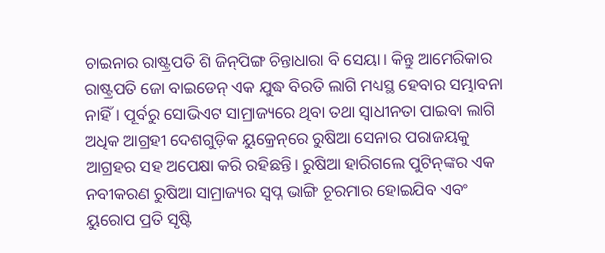ଚାଇନାର ରାଷ୍ଟ୍ରପତି ଶି ଜିନ୍‌ପିଙ୍ଗ ଚିନ୍ତାଧାରା ବି ସେୟା। କିନ୍ତୁ ଆମେରିକାର ରାଷ୍ଟ୍ରପତି ଜୋ ବାଇଡେନ୍‌ ଏକ ଯୁଦ୍ଧ ବିରତି ଲାଗି ମଧ୍ୟସ୍ଥ ହେବାର ସମ୍ଭାବନା ନାହିଁ। ପୂର୍ବରୁ ସୋଭିଏଟ ସାମ୍ରାଜ୍ୟରେ ଥିବା ତଥା ସ୍ବାଧୀନତା ପାଇବା ଲାଗି ଅଧିକ ଆଗ୍ରହୀ ଦେଶଗୁଡ଼ିକ ୟୁକ୍ରେନ୍‌ରେ ରୁଷିଆ ସେନାର ପରାଜୟକୁ ଆଗ୍ରହର ସହ ଅପେକ୍ଷା କରି ରହିଛନ୍ତି। ରୁଷିଆ ହାରିଗଲେ ପୁଟିନ୍‌ଙ୍କର ଏକ ନବୀକରଣ ରୁଷିଆ ସାମ୍ରାଜ୍ୟର ସ୍ବପ୍ନ ଭାଙ୍ଗି ଚୂରମାର ହୋଇଯିବ ଏବଂ ୟୁରୋପ ପ୍ରତି ସୃଷ୍ଟି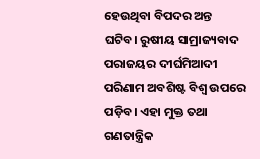ହେଉଥିବା ବିପଦର ଅନ୍ତ ଘଟିବ। ରୁଷୀୟ ସାମ୍ରାଜ୍ୟବାଦ ପରାଜୟର ଦୀର୍ଘମିଆଦୀ ପରିଣାମ ଅବଶିଷ୍ଟ ବିଶ୍ୱ ଉପରେ ପଡ଼ିବ। ଏହା ମୁକ୍ତ ତଥା ଗଣତାନ୍ତ୍ରିକ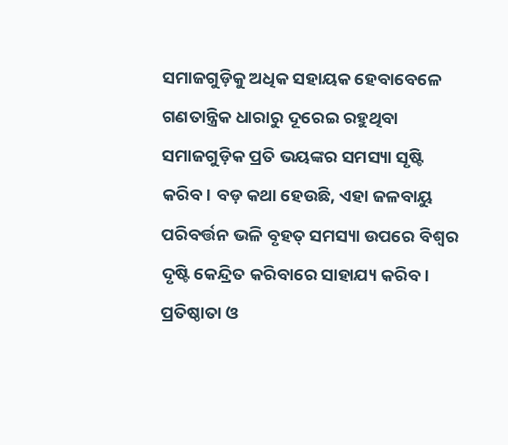ସମାଜଗୁଡ଼ିକୁ ଅଧିକ ସହାୟକ ହେବାବେଳେ ଗଣତାନ୍ତ୍ରିକ ଧାରାରୁ ଦୂରେଇ ରହୁଥିବା ସମାଜଗୁଡ଼ିକ ପ୍ରତି ଭୟଙ୍କର ସମସ୍ୟା ସୃଷ୍ଟି କରିବ। ବଡ଼ କଥା ହେଉଛି, ଏହା ଜଳବାୟୁ ପରିବର୍ତ୍ତନ ଭଳି ବୃହତ୍‌ ସମସ୍ୟା ଉପରେ ବିଶ୍ୱର ଦୃଷ୍ଟି କେନ୍ଦ୍ରିତ କରିବାରେ ସାହାଯ୍ୟ କରିବ।
ପ୍ରତିଷ୍ଠାତା ଓ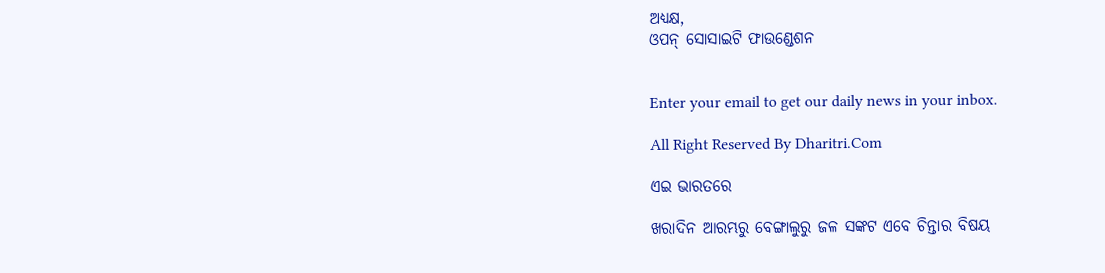ଅଧ୍ୟକ୍ଷ,
ଓପନ୍‌ ସୋସାଇଟି ଫାଉଣ୍ଡେଶନ


Enter your email to get our daily news in your inbox.

All Right Reserved By Dharitri.Com

ଏଇ ଭାରତରେ

ଖରାଦିନ ଆରମ୍ଭରୁ ବେଙ୍ଗାଲୁରୁ ଜଳ ସଙ୍କଟ ଏବେ ଚିନ୍ତାର ବିଷୟ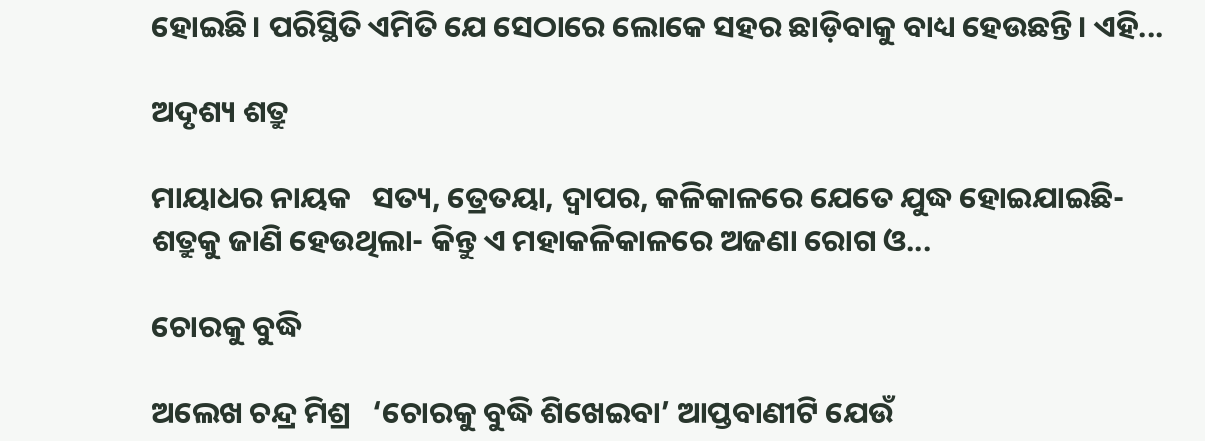ହୋଇଛି। ପରିସ୍ଥିତି ଏମିତି ଯେ ସେଠାରେ ଲୋକେ ସହର ଛାଡ଼ିବାକୁ ବାଧ୍ୟ ହେଉଛନ୍ତି। ଏହି...

ଅଦୃଶ୍ୟ ଶତ୍ରୁ

ମାୟାଧର ନାୟକ   ସତ୍ୟ, ତ୍ରେତୟା, ଦ୍ୱାପର, କଳିକାଳରେ ଯେତେ ଯୁଦ୍ଧ ହୋଇଯାଇଛି- ଶତ୍ରୁକୁ ଜାଣି ହେଉଥିଲା- କିନ୍ତୁ ଏ ମହାକଳିକାଳରେ ଅଜଣା ରୋଗ ଓ...

ଚୋରକୁ ବୁଦ୍ଧି

ଅଲେଖ ଚନ୍ଦ୍ର ମିଶ୍ର   ‘ଚୋରକୁ ବୁଦ୍ଧି ଶିଖେଇବା’ ଆପ୍ତବାଣୀଟି ଯେଉଁ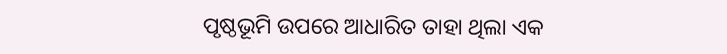ପୃଷ୍ଠଭୂମି ଉପରେ ଆଧାରିତ ତାହା ଥିଲା ଏକ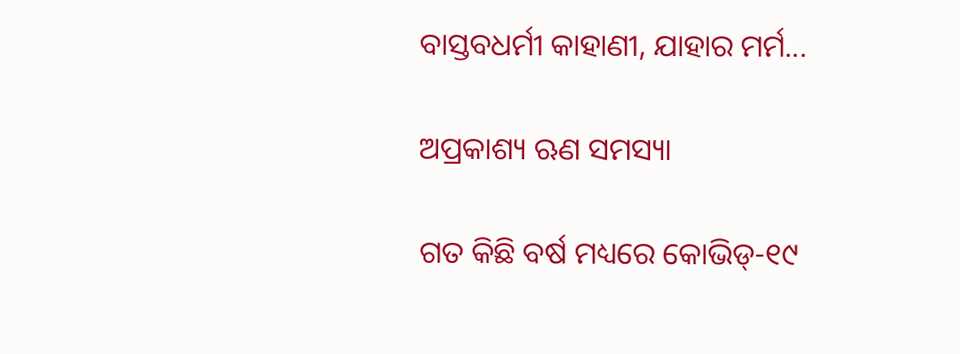ବାସ୍ତବଧର୍ମୀ କାହାଣୀ, ଯାହାର ମର୍ମ...

ଅପ୍ରକାଶ୍ୟ ଋଣ ସମସ୍ୟା

ଗତ କିଛି ବର୍ଷ ମଧ୍ୟରେ କୋଭିଡ୍‌-୧୯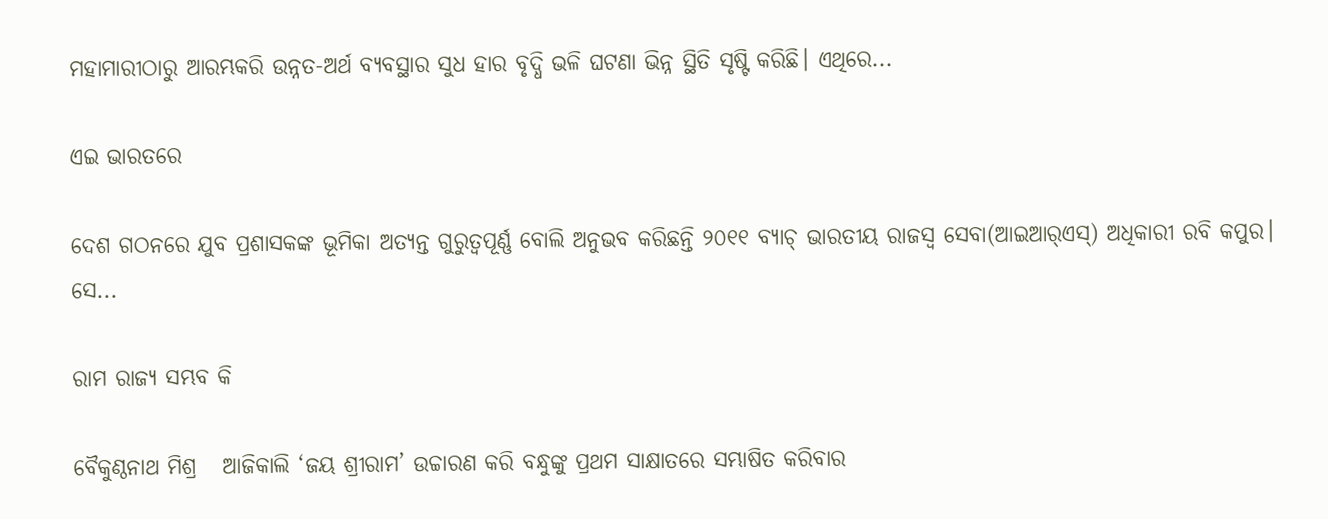ମହାମାରୀଠାରୁ ଆରମ୍ଭକରି ଉନ୍ନତ-ଅର୍ଥ ବ୍ୟବସ୍ଥାର ସୁଧ ହାର ବୃଦ୍ଧି ଭଳି ଘଟଣା ଭିନ୍ନ ସ୍ଥିତି ସୃଷ୍ଟି କରିଛି। ଏଥିରେ...

ଏଇ ଭାରତରେ

ଦେଶ ଗଠନରେ ଯୁବ ପ୍ରଶାସକଙ୍କ ଭୂମିକା ଅତ୍ୟନ୍ତ ଗୁରୁତ୍ୱପୂର୍ଣ୍ଣ ବୋଲି ଅନୁଭବ କରିଛନ୍ତି ୨୦୧୧ ବ୍ୟାଚ୍‌ ଭାରତୀୟ ରାଜସ୍ବ ସେବା(ଆଇଆର୍‌ଏସ୍‌) ଅଧିକାରୀ ରବି କପୁର। ସେ...

ରାମ ରାଜ୍ୟ ସମ୍ଭବ କି

ବୈକୁଣ୍ଠନାଥ ମିଶ୍ର   ଆଜିକାଲି ‘ଜୟ ଶ୍ରୀରାମ’ ଉଚ୍ଚାରଣ କରି ବନ୍ଧୁଙ୍କୁ ପ୍ରଥମ ସାକ୍ଷାତରେ ସମ୍ଭାଷିତ କରିବାର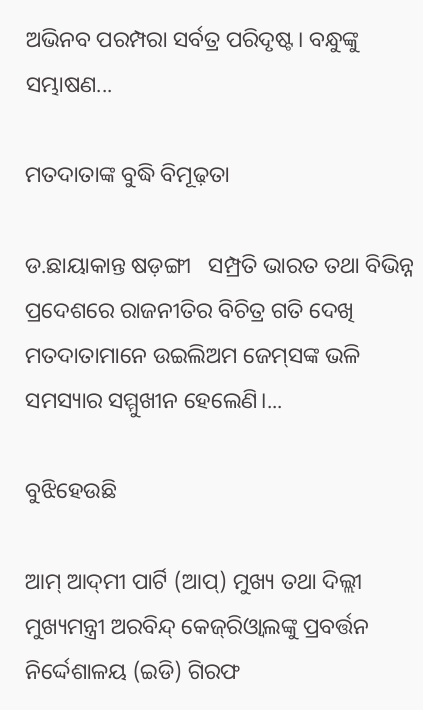ଅଭିନବ ପରମ୍ପରା ସର୍ବତ୍ର ପରିଦୃଷ୍ଟ। ବନ୍ଧୁଙ୍କୁ ସମ୍ଭାଷଣ...

ମତଦାତାଙ୍କ ବୁଦ୍ଧି ବିମୂଢ଼ତା

ଡ.ଛାୟାକାନ୍ତ ଷଡ଼ଙ୍ଗୀ   ସମ୍ପ୍ରତି ଭାରତ ତଥା ବିଭିନ୍ନ ପ୍ରଦେଶରେ ରାଜନୀତିର ବିଚିତ୍ର ଗତି ଦେଖି ମତଦାତାମାନେ ଉଇଲିଅମ ଜେମ୍‌ସଙ୍କ ଭଳି ସମସ୍ୟାର ସମ୍ମୁଖୀନ ହେଲେଣି।...

ବୁଝିହେଉଛି

ଆମ୍‌ ଆଦ୍‌ମୀ ପାର୍ଟି (ଆପ୍‌) ମୁଖ୍ୟ ତଥା ଦିଲ୍ଲୀ ମୁଖ୍ୟମନ୍ତ୍ରୀ ଅରବିନ୍ଦ୍‌ କେଜ୍‌ରିଓ୍ବାଲଙ୍କୁ ପ୍ରବର୍ତ୍ତନ ନିର୍ଦ୍ଦେଶାଳୟ (ଇଡି) ଗିରଫ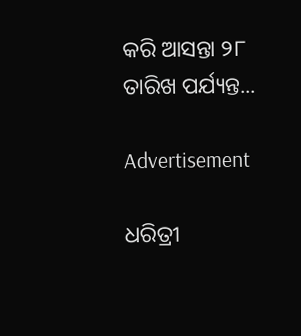କରି ଆସନ୍ତା ୨୮ ତାରିଖ ପର୍ଯ୍ୟନ୍ତ...

Advertisement

ଧରିତ୍ରୀ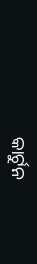କାର୍ଟୁନ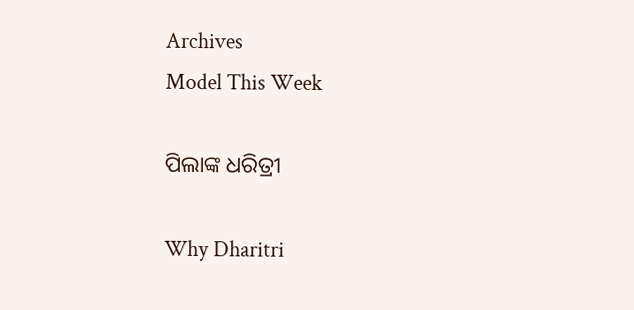Archives
Model This Week

ପିଲାଙ୍କ ଧରିତ୍ରୀ

Why Dharitri